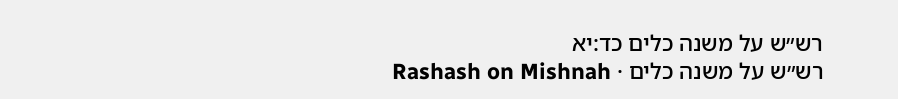רש״ש על משנה כלים כד:יא
רש״ש על משנה כלים · Rashash on Mishnah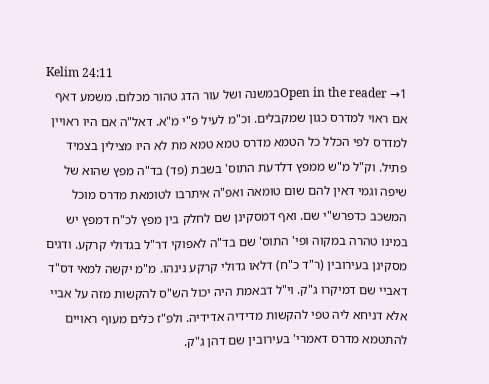Kelim 24:11
Open in the reader →1במשנה ושל עור הדג טהור מכלום. משמע דאף אם ראוי למדרס כגון שמקבלים. וכ"מ לעיל פ"י מ"א. דאל"ה אם היו ראויין למדרס לפי הכלל כל הטמא מדרס טמא טמא מת לא היו מצילין בצמיד פתיל. וק"ל מ"ש ממפץ דלדעת התוס' בשבת (פד) בד"ה מפץ שהוא של שיפה וגמי דאין להם שום טומאה ואפ"ה איתרבו לטומאת מדרס מוכל המשכב כדפרש"י שם. ואף דמסקינן שם לחלק בין מפץ לכ"ח דמפץ יש במינו טהרה במקוה ופי' התוס' שם בד"ה לאפוקי דר"ל בגדולי קרקע. ודגים מסקינן בעירובין (ר"ד כ"ח) דלאו גדולי קרקע נינהו. מ"מ יקשה למאי דס"ד דאביי שם דמיקרו ג"ק. וי"ל דבאמת היה יכול הש"ס להקשות מזה על אביי אלא דניחא ליה טפי להקשות מדידיה אדידיה. ולפ"ז כלים מעוף ראויים להתטמא מדרס דאמרי' בעירובין שם דהן ג"ק.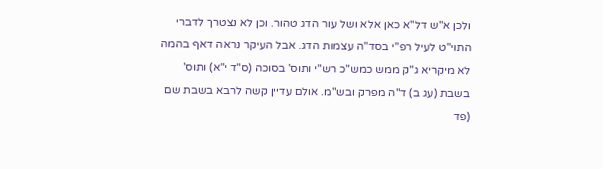ולכן א"ש דל"א כאן אלא ושל עור הדג טהור. וכן לא נצטרך לדברי התוי"ט לעיל רפ"י בסד"ה עצמות הדג. אבל העיקר נראה דאף בהמה לא מיקריא ג"ק ממש כמש"כ רש"י ותוס' בסוכה (ס"ד י"א) ותוס' בשבת (עג ב) ד"ה מפרק ובש"מ. אולם עדיין קשה לרבא בשבת שם (פד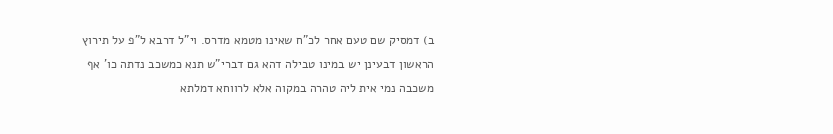ב) דמסיק שם טעם אחר לכ"ח שאינו מטמא מדרס. וי"ל דרבא ל"פ על תירוץ הראשון דבעינן יש במינו טבילה דהא גם דברי"ש תנא כמשכב נדתה כו' אף משכבה נמי אית ליה טהרה במקוה אלא לרווחא דמלתא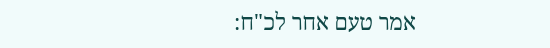אמר טעם אחר לכ"ח: